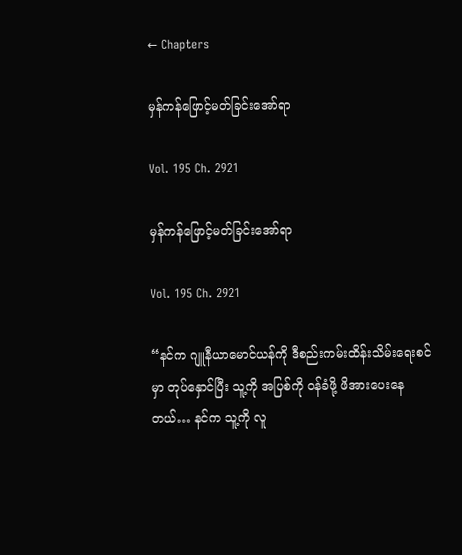← Chapters

မှန်ကန်ဖြောင့်မတ်ခြင်းအော်ရာ

Vol. 195 Ch. 2921

မှန်ကန်ဖြောင့်မတ်ခြင်းအော်ရာ

Vol. 195 Ch. 2921

“နင်က ဂျူနီယာမောင်ယန်ကို ဒီစည်းကမ်းထိန်းသိမ်းရေးစင်မှာ တုပ်နှောင်ပြီး သူ့ကို အပြစ်ကို ဝန်ခံဖို့ ဖိအားပေးနေတယ်… နင်က သူ့ကို လူ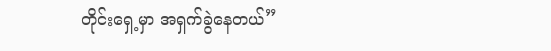တိုင်းရှေ့မှာ အရှက်ခွဲနေတယ်”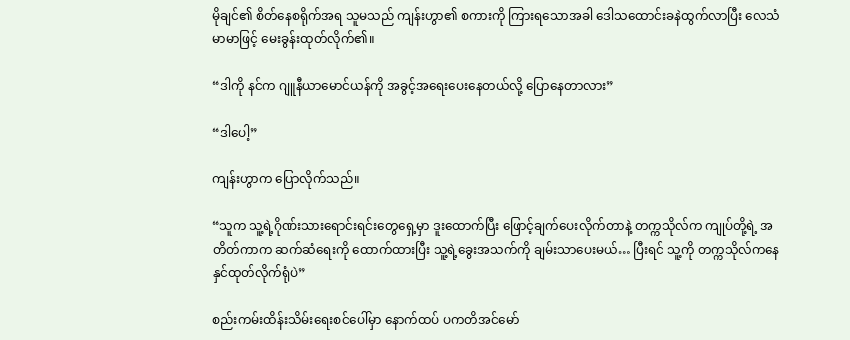မိုချင်၏ စိတ်နေစရိုက်အရ သူမသည် ကျန်းဟွာ၏ စကားကို ကြားရသောအခါ ဒေါသထောင်းခနဲထွက်လာပြီး လေသံမာမာဖြင့် မေးခွန်းထုတ်လိုက်၏။

“ဒါကို နင်က ဂျူနီယာမောင်ယန်ကို အခွင့်အရေးပေးနေတယ်လို့ ပြောနေတာလား”

“ဒါပေါ့”

ကျန်းဟွာက ပြောလိုက်သည်။

“သူက သူ့ရဲ့ဂိုဏ်းသားရောင်းရင်းတွေရှေ့မှာ ဒူးထောက်ပြီး ဖြောင့်ချက်ပေးလိုက်တာနဲ့ တက္ကသိုလ်က ကျုပ်တို့ရဲ့ အတိတ်ကာက ဆက်ဆံရေးကို ထောက်ထားပြီး သူ့ရဲ့ခွေးအသက်ကို ချမ်းသာပေးမယ်… ပြီးရင် သူ့ကို တက္ကသိုလ်ကနေ နှင်ထုတ်လိုက်ရုံပဲ”

စည်းကမ်းထိန်းသိမ်းရေးစင်ပေါ်မှာ နောက်ထပ် ပကတိအင်မော်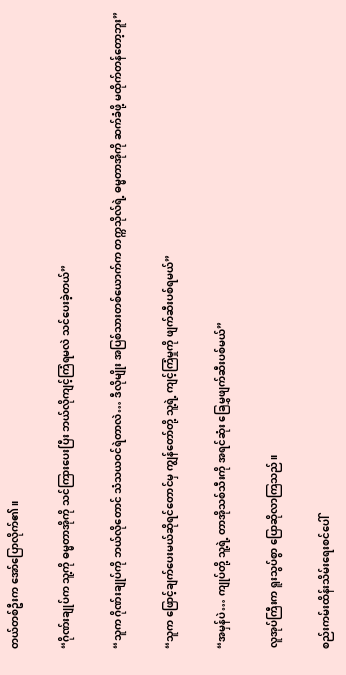တယ်တစ်ဦးက အော်ပြောလိုက်၏။

“ဂိုဏ်းချုပ်က သူ့ကို ဓမ္မတာအိုကို သင်ကြားပေးပြီး ဘယ်လိုကျင့်ကြံရမလဲ သင်ပေးခဲ့တယ်”

“သူက ဂိုဏ်းချုပ်ကို ဘယ်လိုတောင် သံသယဝင်ရဲတာလဲ… ဒီလိုမျိုး အပြစ်သားတစ်ယောက်က တက္ကသိုလ်ရဲ့ ဓမ္မတာအိုကို ဆက်ခံဖို့ မထိုက်တန်တော့ဘူး”

“သူက ဖြောင့်ချက်ပေးမယ်ဆိုရင်တောင်မှ ကျွန်တော်တို့ သူ့ရဲ့ ကျင့်ကြံမှုကို ဖျက်ဆီးပစ်ရမယ်”

“အမှန်ပဲ… ကျုပ်တို့ သူ့ရဲ့ တာအိုသစ်သီးကို အရင်ဆုံး ခြေမွှဖျက်ဆီးပစ်မယ်”

လူအုပ်ကြီးက ရူးသွပ်စွာ ပြောဆိုလာကြသည်။

စည်းကမ်းထိန်းသိမ်းရေးစင်ပေါ်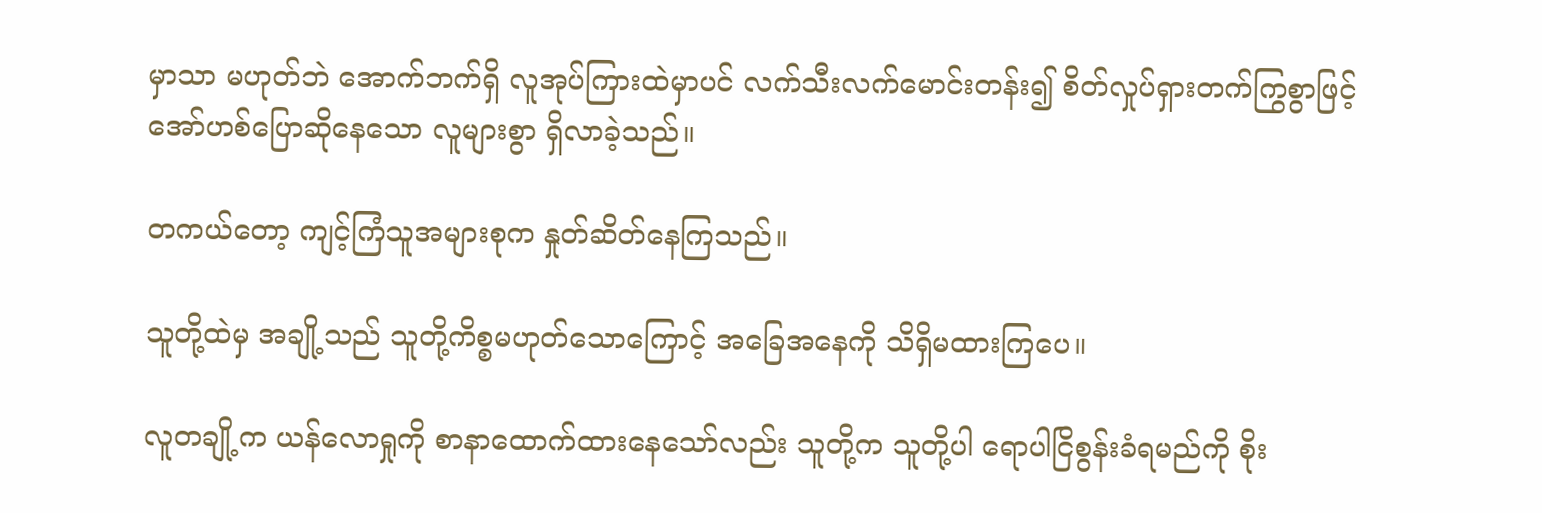မှာသာ မဟုတ်ဘဲ အောက်ဘက်ရှိ လူအုပ်ကြားထဲမှာပင် လက်သီးလက်မောင်းတန်း၍ စိတ်လှုပ်ရှားတက်ကြွစွာဖြင့် အော်ဟစ်ပြောဆိုနေသော လူများစွာ ရှိလာခဲ့သည်။

တကယ်တော့ ကျင့်ကြံသူအများစုက နှုတ်ဆိတ်နေကြသည်။

သူတို့ထဲမှ အချို့သည် သူတို့ကိစ္စမဟုတ်သောကြောင့် အခြေအနေကို သိရှိမထားကြပေ။

လူတချို့က ယန်လောရှုကို စာနာထောက်ထားနေသော်လည်း သူတို့က သူတို့ပါ ရောပါငြိစွန်းခံရမည်ကို စိုး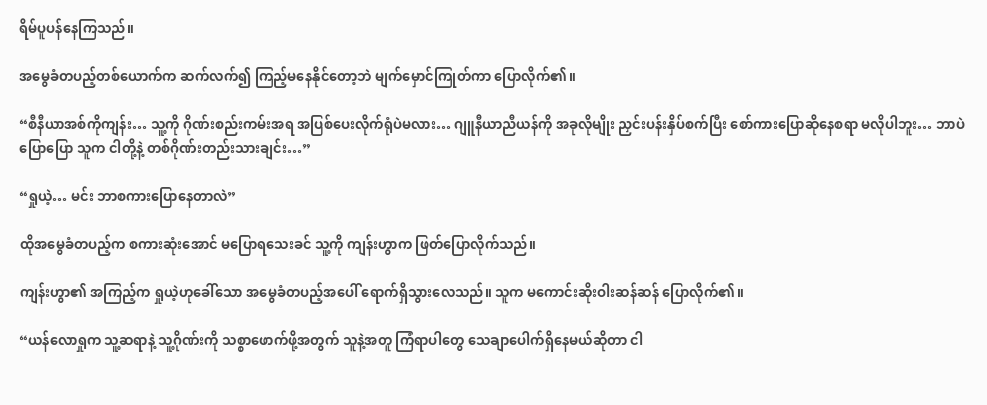ရိမ်ပူပန်နေကြသည်။

အမွေခံတပည့်တစ်ယောက်က ဆက်လက်၍ ကြည့်မနေနိုင်တော့ဘဲ မျက်မှောင်ကြုတ်ကာ ပြောလိုက်၏။

“စီနီယာအစ်ကိုကျန်း… သူ့ကို ဂိုဏ်းစည်းကမ်းအရ အပြစ်ပေးလိုက်ရုံပဲမလား… ဂျူနီယာညီယန်ကို အခုလိုမျိုး ညှင်းပန်းနှိပ်စက်ပြီး စော်ကားပြောဆိုနေစရာ မလိုပါဘူး… ဘာပဲပြောပြော သူက ငါတို့နဲ့ တစ်ဂိုဏ်းတည်းသားချင်း…”

“ရှုယဲ့… မင်း ဘာစကားပြောနေတာလဲ”

ထိုအမွေခံတပည့်က စကားဆုံးအောင် မပြောရသေးခင် သူ့ကို ကျန်းဟွာက ဖြတ်ပြောလိုက်သည်။

ကျန်းဟွာ၏ အကြည့်က ရှုယဲ့ဟုခေါ်သော အမွေခံတပည့်အပေါ် ရောက်ရှိသွားလေသည်။ သူက မကောင်းဆိုးဝါးဆန်ဆန် ပြောလိုက်၏။

“ယန်လောရှုက သူ့ဆရာနဲ့ သူ့ဂိုဏ်းကို သစ္စာဖောက်ဖို့အတွက် သူနဲ့အတူ ကြံရာပါတွေ သေချာပေါက်ရှိနေမယ်ဆိုတာ ငါ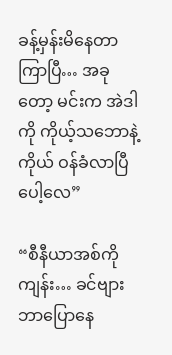ခန့်မှန်းမိနေတာ ကြာပြီ… အခုတော့ မင်းက အဲဒါကို ကိုယ့်သဘောနဲ့ကိုယ် ဝန်ခံလာပြီပေါ့လေ”

“စီနီယာအစ်ကိုကျန်း… ခင်ဗျား ဘာပြောနေ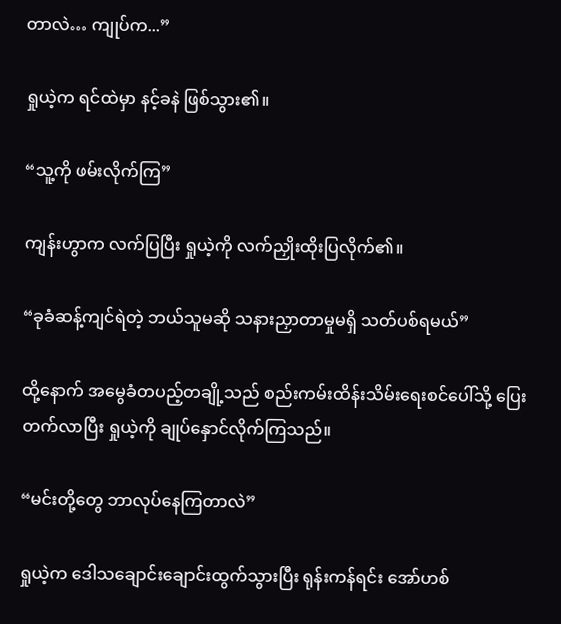တာလဲ… ကျုပ်က...”

ရှုယဲ့က ရင်ထဲမှာ နင့်ခနဲ ဖြစ်သွား၏။

“သူ့ကို ဖမ်းလိုက်ကြ”

ကျန်းဟွာက လက်ပြပြီး ရှုယဲ့ကို လက်ညှိုးထိုးပြလိုက်၏။

“ခုခံဆန့်ကျင်ရဲတဲ့ ဘယ်သူမဆို သနားညှာတာမှုမရှိ သတ်ပစ်ရမယ်”

ထို့နောက် အမွေခံတပည့်တချို့သည် စည်းကမ်းထိန်းသိမ်းရေးစင်ပေါ်သို့ ပြေးတက်လာပြီး ရှုယဲ့ကို ချုပ်နှောင်လိုက်ကြသည်။

“မင်းတို့တွေ ဘာလုပ်နေကြတာလဲ”

ရှုယဲ့က ဒေါသချောင်းချောင်းထွက်သွားပြီး ရုန်းကန်ရင်း အော်ဟစ်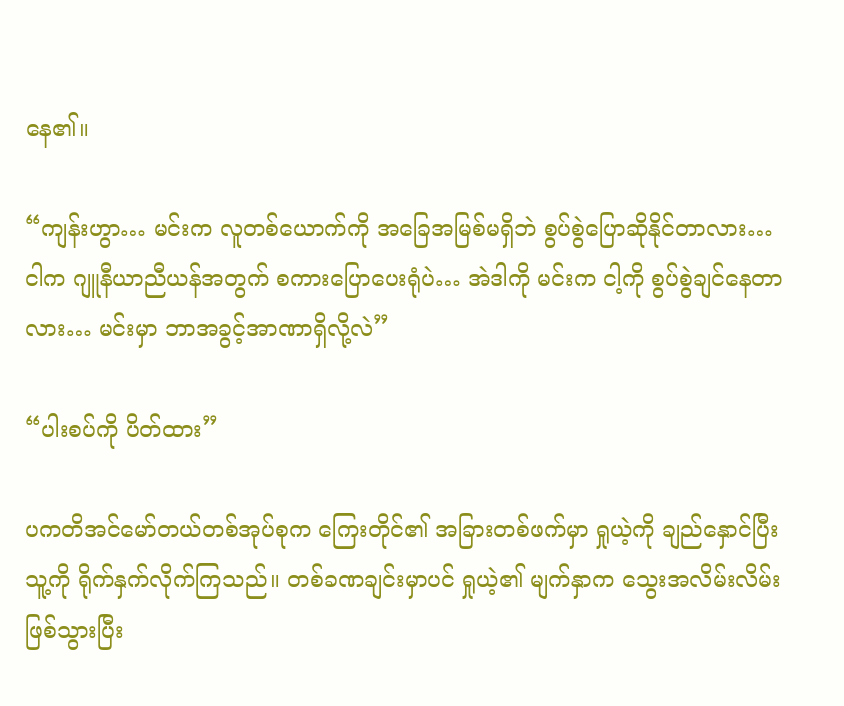နေ၏။

“ကျန်းဟွာ… မင်းက လူတစ်ယောက်ကို အခြေအမြစ်မရှိဘဲ စွပ်စွဲပြောဆိုနိုင်တာလား… ငါက ဂျူနီယာညီယန်အတွက် စကားပြောပေးရုံပဲ… အဲဒါကို မင်းက ငါ့ကို စွပ်စွဲချင်နေတာလား… မင်းမှာ ဘာအခွင့်အာဏာရှိလို့လဲ”

“ပါးစပ်ကို ပိတ်ထား”

ပကတိအင်မော်တယ်တစ်အုပ်စုက ကြေးတိုင်၏ အခြားတစ်ဖက်မှာ ရှုယဲ့ကို ချည်နှောင်ပြီး သူ့ကို ရိုက်နှက်လိုက်ကြသည်။ တစ်ခဏချင်းမှာပင် ရှုယဲ့၏ မျက်နှာက သွေးအလိမ်းလိမ်းဖြစ်သွားပြီး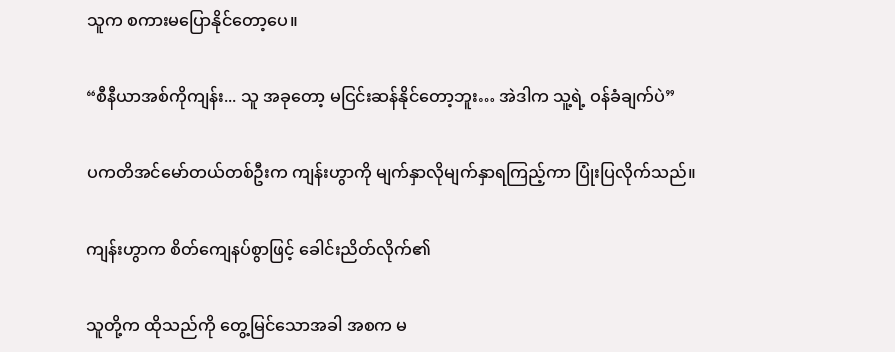သူက စကားမပြောနိုင်တော့ပေ။

“စီနီယာအစ်ကိုကျန်း... သူ အခုတော့ မငြင်းဆန်နိုင်တော့ဘူး… အဲဒါက သူ့ရဲ့ ဝန်ခံချက်ပဲ”

ပကတိအင်မော်တယ်တစ်ဦးက ကျန်းဟွာကို မျက်နှာလိုမျက်နှာရကြည့်ကာ ပြုံးပြလိုက်သည်။

ကျန်းဟွာက စိတ်ကျေနပ်စွာဖြင့် ခေါင်းညိတ်လိုက်၏

သူတို့က ထိုသည်ကို တွေ့မြင်သောအခါ အစက မ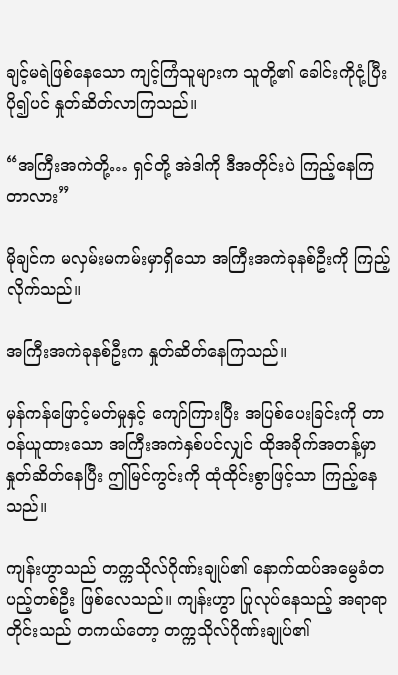ချင့်မရဲဖြစ်နေသော ကျင့်ကြံသူများက သူတို့၏ ခေါင်းကိုငုံ့ပြီး ပို၍ပင် နှုတ်ဆိတ်လာကြသည်။

“အကြီးအကဲတို့… ရှင်တို့ အဲဒါကို ဒီအတိုင်းပဲ ကြည့်နေကြတာလား”

မိုချင်က မလှမ်းမကမ်းမှာရှိသော အကြီးအကဲခုနစ်ဦးကို ကြည့်လိုက်သည်။

အကြီးအကဲခုနစ်ဦးက နှုတ်ဆိတ်နေကြသည်။

မှန်ကန်ဖြောင့်မတ်မှုနှင့် ကျော်ကြားပြီး အပြစ်ပေးခြင်းကို တာဝန်ယူထားသော အကြီးအကဲနှစ်ပင်လျှင် ထိုအခိုက်အတန့်မှာ နှုတ်ဆိတ်နေပြီး ဤမြင်ကွင်းကို ထုံထိုင်းစွာဖြင့်သာ ကြည့်နေသည်။

ကျန်းဟွာသည် တက္ကသိုလ်ဂိုဏ်းချုပ်၏ နောက်ထပ်အမွေခံတပည့်တစ်ဦး ဖြစ်လေသည်။ ကျန်းဟွာ ပြုလုပ်နေသည့် အရာရာတိုင်းသည် တကယ်တော့ တက္ကသိုလ်ဂိုဏ်းချုပ်၏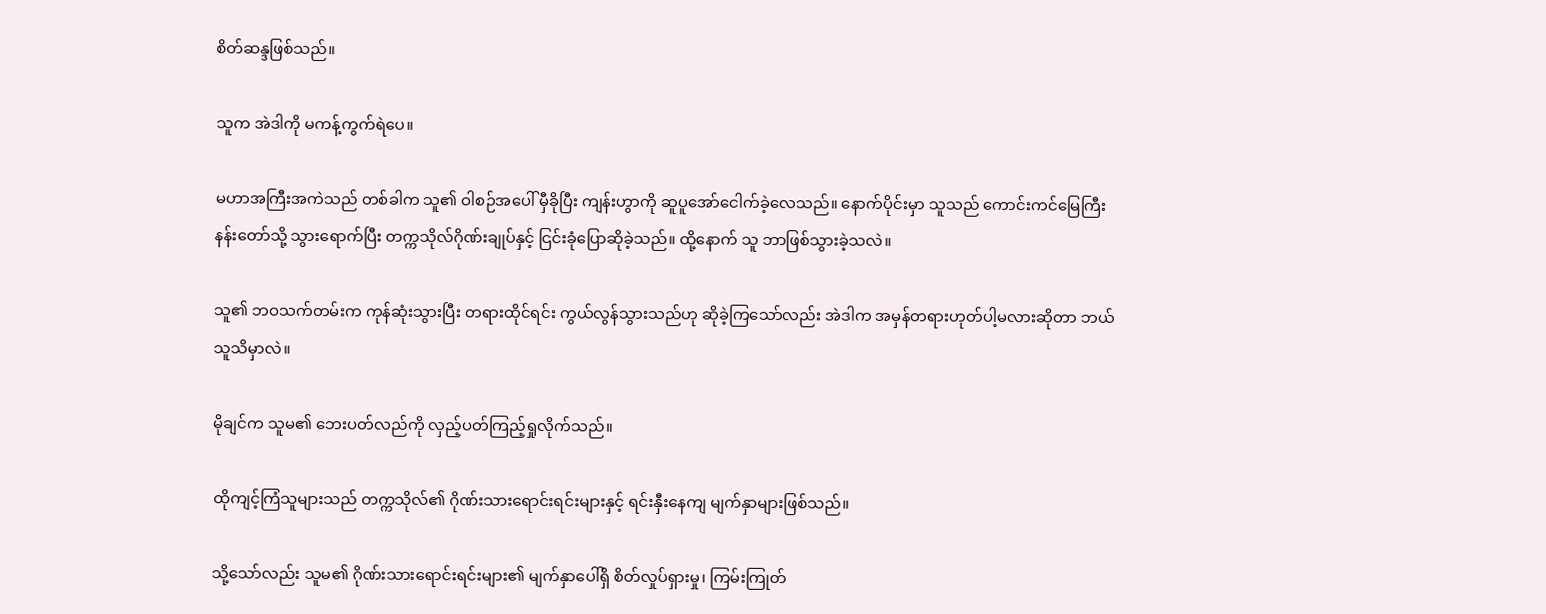စိတ်ဆန္ဒဖြစ်သည်။

သူက အဲဒါကို မကန့်ကွက်ရဲပေ။

မဟာအကြီးအကဲသည် တစ်ခါက သူ၏ ဝါစဉ်အပေါ် မှီခိုပြီး ကျန်းဟွာကို ဆူပူအော်ငေါက်ခဲ့လေသည်။ နောက်ပိုင်းမှာ သူသည် ကောင်းကင်မြေကြီးနန်းတော်သို့ သွားရောက်ပြီး တက္ကသိုလ်ဂိုဏ်းချုပ်နှင့် ငြင်းခုံပြောဆိုခဲ့သည်။ ထို့နောက် သူ ဘာဖြစ်သွားခဲ့သလဲ။

သူ၏ ဘဝသက်တမ်းက ကုန်ဆုံးသွားပြီး တရားထိုင်ရင်း ကွယ်လွန်သွားသည်ဟု ဆိုခဲ့ကြသော်လည်း အဲဒါက အမှန်တရားဟုတ်ပါ့မလားဆိုတာ ဘယ်သူသိမှာလဲ။

မိုချင်က သူမ၏ ဘေးပတ်လည်ကို လှည့်ပတ်ကြည့်ရှုလိုက်သည်။

ထိုကျင့်ကြံသူများသည် တက္ကသိုလ်၏ ဂိုဏ်းသားရောင်းရင်းများနှင့် ရင်းနှီးနေကျ မျက်နှာများဖြစ်သည်။

သို့သော်လည်း သူမ၏ ဂိုဏ်းသားရောင်းရင်းများ၏ မျက်နှာပေါ်ရှိ စိတ်လှုပ်ရှားမှု၊ ကြမ်းကြုတ်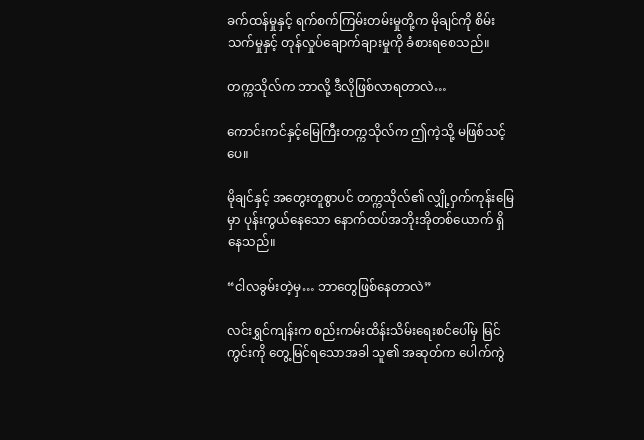ခက်ထန်မှုနှင့် ရက်စက်ကြမ်းတမ်းမှုတို့က မိုချင်ကို စိမ်းသက်မှုနှင့် တုန်လှုပ်ချောက်ချားမှုကို ခံစားရစေသည်။

တက္ကသိုလ်က ဘာလို့ ဒီလိုဖြစ်လာရတာလဲ…

ကောင်းကင်နှင့်မြေကြီးတက္ကသိုလ်က ဤကဲ့သို့ မဖြစ်သင့်ပေ။

မိုချင်နှင့် အတွေးတူစွာပင် တက္ကသိုလ်၏ လျှို့ဝှက်ကုန်းမြေမှာ ပုန်းကွယ်နေသော နောက်ထပ်အဘိုးအိုတစ်ယောက် ရှိနေသည်။

“ငါလခွမ်းတဲ့မှ… ဘာတွေဖြစ်နေတာလဲ”

လင်းရွှင်ကျန်းက စည်းကမ်းထိန်းသိမ်းရေးစင်ပေါ်မှ မြင်ကွင်းကို တွေ့မြင်ရသောအခါ သူ၏ အဆုတ်က ပေါက်ကွဲ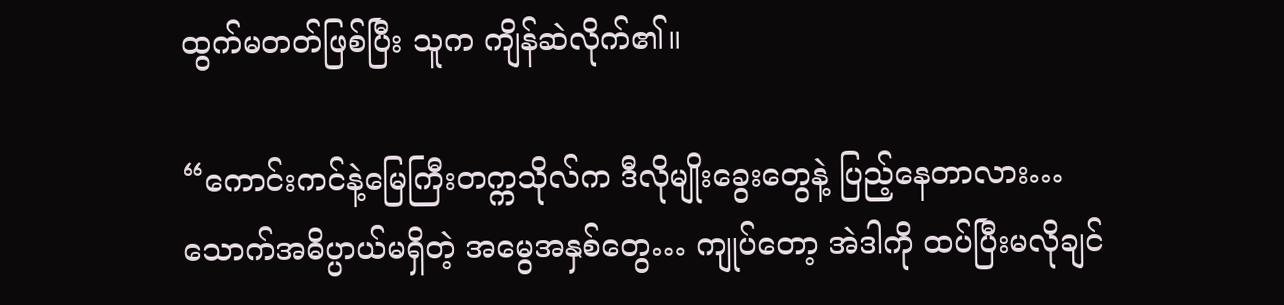ထွက်မတတ်ဖြစ်ပြီး သူက ကျိန်ဆဲလိုက်၏။

“ကောင်းကင်နဲ့မြေကြီးတက္ကသိုလ်က ဒီလိုမျိုးခွေးတွေနဲ့ ပြည့်နေတာလား… သောက်အဓိပ္ပာယ်မရှိတဲ့ အမွေအနှစ်တွေ… ကျုပ်တော့ အဲဒါကို ထပ်ပြီးမလိုချင်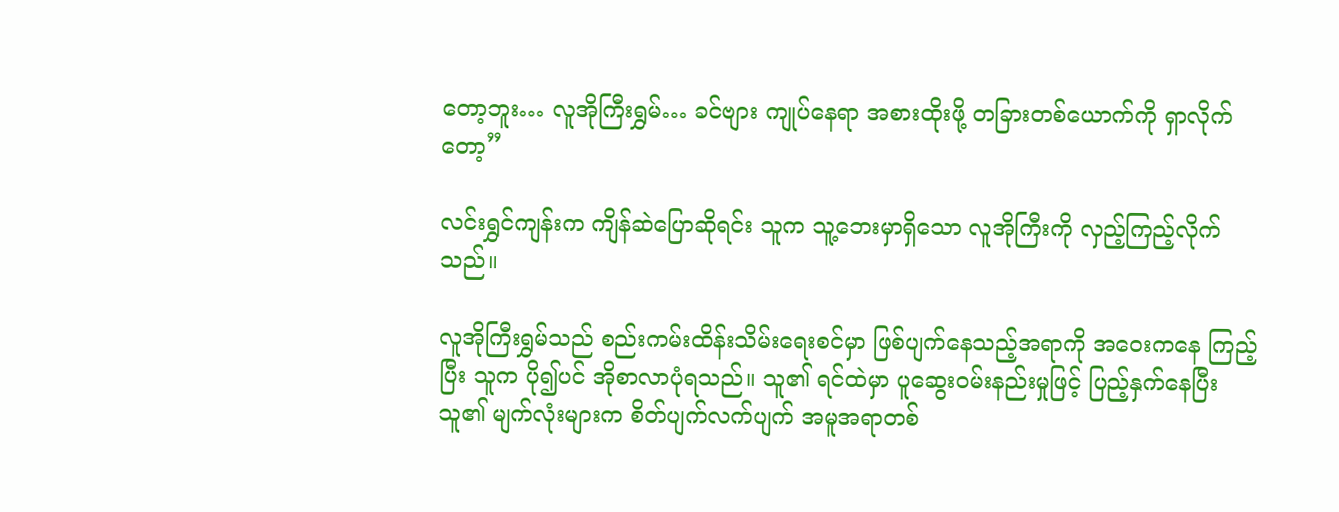တော့ဘူး… လူအိုကြီးရွှမ်… ခင်ဗျား ကျုပ်နေရာ အစားထိုးဖို့ တခြားတစ်ယောက်ကို ရှာလိုက်တော့”

လင်းရွှင်ကျန်းက ကျိန်ဆဲပြောဆိုရင်း သူက သူ့ဘေးမှာရှိသော လူအိုကြီးကို လှည့်ကြည့်လိုက်သည်။

လူအိုကြီးရွှမ်သည် စည်းကမ်းထိန်းသိမ်းရေးစင်မှာ ဖြစ်ပျက်နေသည့်အရာကို အဝေးကနေ ကြည့်ပြီး သူက ပို၍ပင် အိုစာလာပုံရသည်။ သူ၏ ရင်ထဲမှာ ပူဆွေးဝမ်းနည်းမှုဖြင့် ပြည့်နှက်နေပြီး သူ၏ မျက်လုံးများက စိတ်ပျက်လက်ပျက် အမူအရာတစ်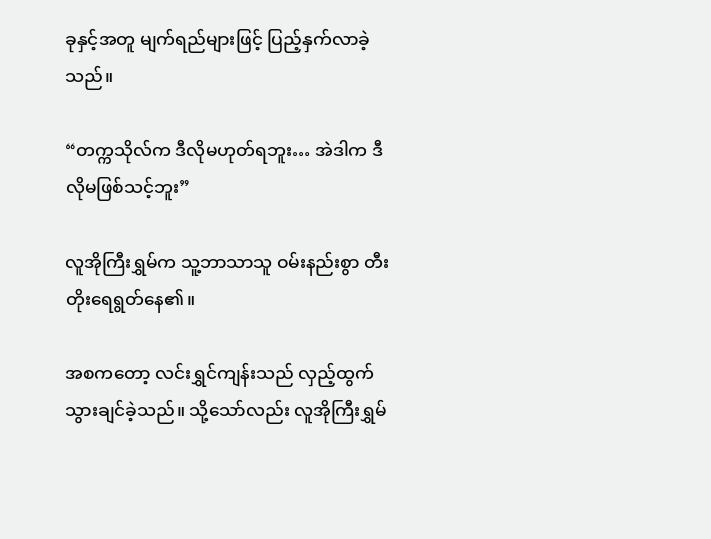ခုနှင့်အတူ မျက်ရည်များဖြင့် ပြည့်နှက်လာခဲ့သည်။

“တက္ကသိုလ်က ဒီလိုမဟုတ်ရဘူး… အဲဒါက ဒီလိုမဖြစ်သင့်ဘူး”

လူအိုကြီးရွှမ်က သူ့ဘာသာသူ ဝမ်းနည်းစွာ တီးတိုးရေရွတ်နေ၏။

အစကတော့ လင်းရွှင်ကျန်းသည် လှည့်ထွက်သွားချင်ခဲ့သည်။ သို့သော်လည်း လူအိုကြီးရွှမ်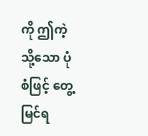ကို ဤကဲ့သို့သော ပုံစံဖြင့် တွေ့မြင်ရ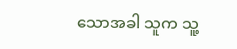သောအခါ သူက သူ့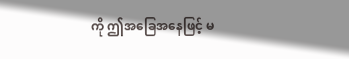ကို ဤအခြေအနေဖြင့် မ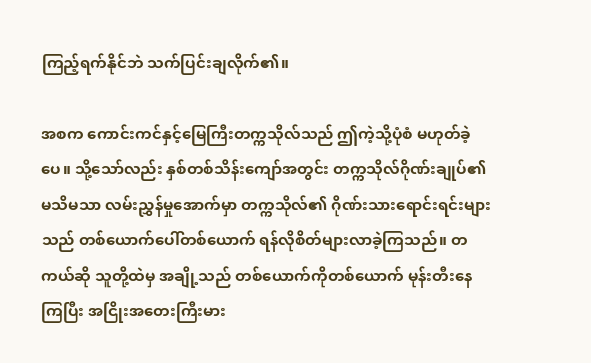ကြည့်ရက်နိုင်ဘဲ သက်ပြင်းချလိုက်၏။

အစက ကောင်းကင်နှင့်မြေကြီးတက္ကသိုလ်သည် ဤကဲ့သို့ပုံစံ မဟုတ်ခဲ့ပေ။ သို့သော်လည်း နှစ်တစ်သိန်းကျော်အတွင်း တက္ကသိုလ်ဂိုဏ်းချုပ်၏ မသိမသာ လမ်းညွှန်မှုအောက်မှာ တက္ကသိုလ်၏ ဂိုဏ်းသားရောင်းရင်းများသည် တစ်ယောက်ပေါ်တစ်ယောက် ရန်လိုစိတ်များလာခဲ့ကြသည်။ တကယ်ဆို သူတို့ထဲမှ အချို့သည် တစ်ယောက်ကိုတစ်ယောက် မုန်းတီးနေကြပြီး အငြိုးအတေးကြီးမား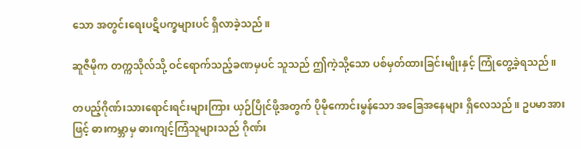သော အတွင်းရေးပဋိပက္ခများပင် ရှိလာခဲ့သည်။

ဆူဇီမိုက တက္ကသိုလ်သို့ ဝင်ရောက်သည့်ခဏမှပင် သူသည် ဤကဲ့သို့သော ပစ်မှတ်ထားခြင်းမျိုးနှင့် ကြုံတွေ့ခဲ့ရသည်။

တပည့်ဂိုဏ်းသားရောင်းရင်းများကြား ယှဉ်ပြိုင်ဖို့အတွက် ပိုမိုကောင်းမွန်သော အခြေအနေများ ရှိလေသည်။ ဥပမာအားဖြင့် ဓားကမ္ဘာမှ ဓားကျင့်ကြံသူများသည် ဂိုဏ်း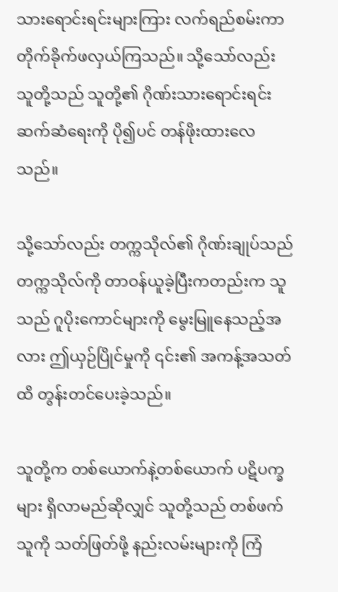သားရောင်းရင်းများကြား လက်ရည်စမ်းကာ တိုက်ခိုက်ဖလှယ်ကြသည်။ သို့သော်လည်း သူတို့သည် သူတို့၏ ဂိုဏ်းသားရောင်းရင်းဆက်ဆံရေးကို ပို၍ပင် တန်ဖိုးထားလေသည်။

သို့သော်လည်း တက္ကသိုလ်၏ ဂိုဏ်းချုပ်သည် တက္ကသိုလ်ကို တာဝန်ယူခဲ့ပြီးကတည်းက သူသည် ဂူပိုးကောင်များကို မွေးမြူနေသည့်အလား ဤယှဉ်ပြိုင်မှုကို ၎င်း၏ အကန့်အသတ်ထိ တွန်းတင်ပေးခဲ့သည်။

သူတို့က တစ်ယောက်နဲ့တစ်ယောက် ပဋိပက္ခများ ရှိလာမည်ဆိုလျှင် သူတို့သည် တစ်ဖက်သူကို သတ်ဖြတ်ဖို့ နည်းလမ်းများကို ကြံ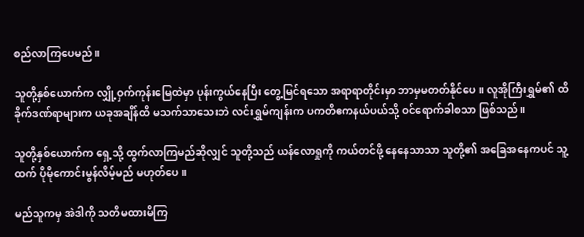စည်လာကြပေမည်။

သူတို့နှစ်ယောက်က လျှို့ဝှက်ကုန်းမြေထဲမှာ ပုန်းကွယ်နေပြီး တွေ့မြင်ရသော အရာရာတိုင်းမှာ ဘာမှမတတ်နိုင်ပေ။ လူအိုကြီးရွှမ်၏ ထိခိုက်ဒဏ်ရာများက ယခုအချိန်ထိ မသက်သာသေးဘဲ လင်းရွှမ်ကျန်းက ပကတိဧကနယ်ပယ်သို့ ဝင်ရောက်ခါစသာ ဖြစ်သည်။

သူတို့နှစ်ယောက်က ရှေ့သို့ ထွက်လာကြမည်ဆိုလျှင် သူတို့သည် ယန်လောရှုကို ကယ်တင်ဖို့ နေနေသာသာ သူတို့၏ အခြေအနေကပင် သူ့ထက် ပိုမိုကောင်းမွန်လိမ့်မည် မဟုတ်ပေ။

မည်သူကမှ အဲဒါကို သတိမထားမိကြ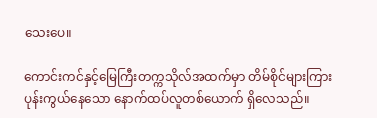သေးပေ။

ကောင်းကင်နှင့်မြေကြီးတက္ကသိုလ်အထက်မှာ တိမ်စိုင်များကြား ပုန်းကွယ်နေသော နောက်ထပ်လူတစ်ယောက် ရှိလေသည်။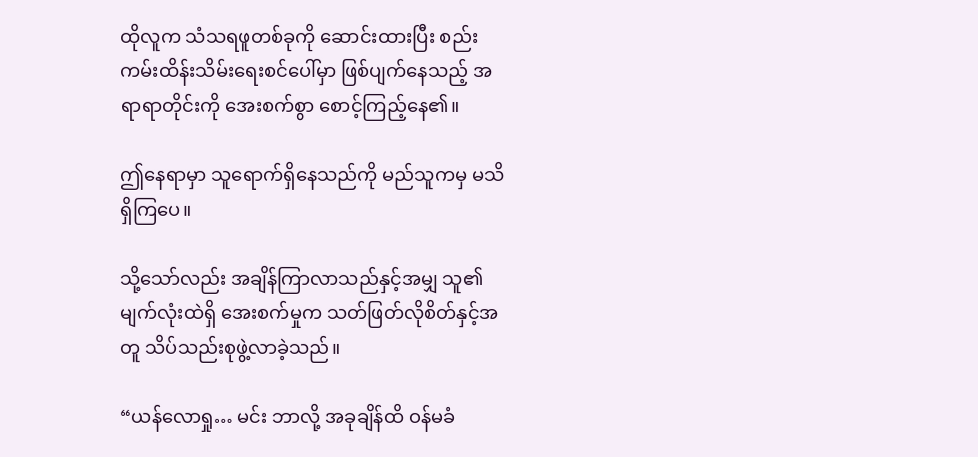ထိုလူက သံသရဖူတစ်ခုကို ဆောင်းထားပြီး စည်းကမ်းထိန်းသိမ်းရေးစင်ပေါ်မှာ ဖြစ်ပျက်နေသည့် အရာရာတိုင်းကို အေးစက်စွာ စောင့်ကြည့်နေ၏။

ဤနေရာမှာ သူရောက်ရှိနေသည်ကို မည်သူကမှ မသိရှိကြပေ။

သို့သော်လည်း အချိန်ကြာလာသည်နှင့်အမျှ သူ၏ မျက်လုံးထဲရှိ အေးစက်မှုက သတ်ဖြတ်လိုစိတ်နှင့်အတူ သိပ်သည်းစုဖွဲ့လာခဲ့သည်။

“ယန်လောရှု… မင်း ဘာလို့ အခုချိန်ထိ ဝန်မခံ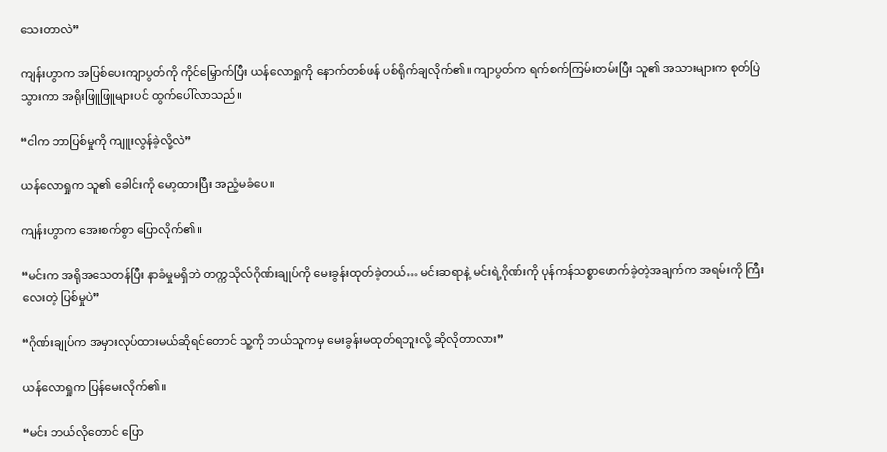သေးတာလဲ”

ကျန်းဟွာက အပြစ်ပေးကျာပွတ်ကို ကိုင်မြှောက်ပြီး ယန်လောရှုကို နောက်တစ်ဖန် ပစ်ရိုက်ချလိုက်၏။ ကျာပွတ်က ရက်စက်ကြမ်းတမ်းပြီး သူ၏ အသားများက စုတ်ပြဲသွားကာ အရိုးဖြူဖြူများပင် ထွက်ပေါ်လာသည်။

“ငါက ဘာပြစ်မှုကို ကျူးလွန်ခဲ့လို့လဲ”

ယန်လောရှုက သူ၏ ခေါင်းကို မော့ထားပြီး အညံ့မခံပေ။

ကျန်းဟွာက အေးစက်စွာ ပြောလိုက်၏။

“မင်းက အရိုအသေတန်ပြီး နာခံမှုမရှိဘဲ တက္ကသိုလ်ဂိုဏ်းချုပ်ကို မေးခွန်းထုတ်ခဲ့တယ်… မင်းဆရာနဲ့ မင်းရဲ့ဂိုဏ်းကို ပုန်ကန်သစ္စာဖောက်ခဲ့တဲ့အချက်က အရမ်းကို ကြီးလေးတဲ့ ပြစ်မှုပဲ”

“ဂိုဏ်းချုပ်က အမှားလုပ်ထားမယ်ဆိုရင်တောင် သူ့ကို ဘယ်သူကမှ မေးခွန်းမထုတ်ရဘူးလို့ ဆိုလိုတာလား”

ယန်လောရှုက ပြန်မေးလိုက်၏။

“မင်း ဘယ်လိုတောင် ပြော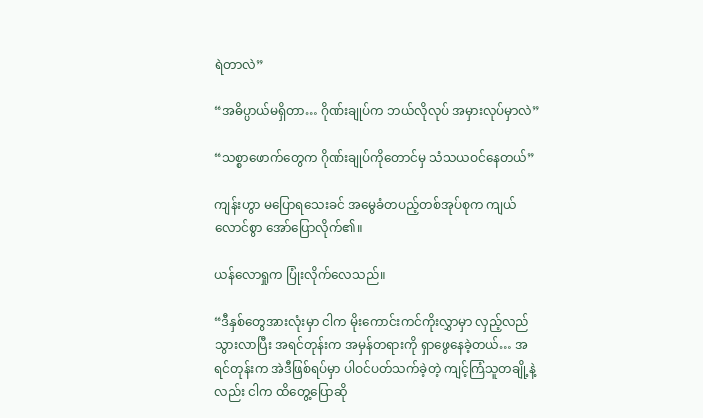ရဲတာလဲ”

“အဓိပ္ပာယ်မရှိတာ… ဂိုဏ်းချုပ်က ဘယ်လိုလုပ် အမှားလုပ်မှာလဲ”

“သစ္စာဖောက်တွေက ဂိုဏ်းချုပ်ကိုတောင်မှ သံသယဝင်နေတယ်”

ကျန်းဟွာ မပြောရသေးခင် အမွေခံတပည့်တစ်အုပ်စုက ကျယ်လောင်စွာ အော်ပြောလိုက်၏။

ယန်လောရှုက ပြုံးလိုက်လေသည်။

“ဒီနှစ်တွေအားလုံးမှာ ငါက မိုးကောင်းကင်ကိုးလွှာမှာ လှည့်လည်သွားလာပြီး အရင်တုန်းက အမှန်တရားကို ရှာဖွေနေခဲ့တယ်… အရင်တုန်းက အဲဒီဖြစ်ရပ်မှာ ပါဝင်ပတ်သက်ခဲ့တဲ့ ကျင့်ကြံသူတချို့နဲ့လည်း ငါက ထိတွေ့ပြောဆို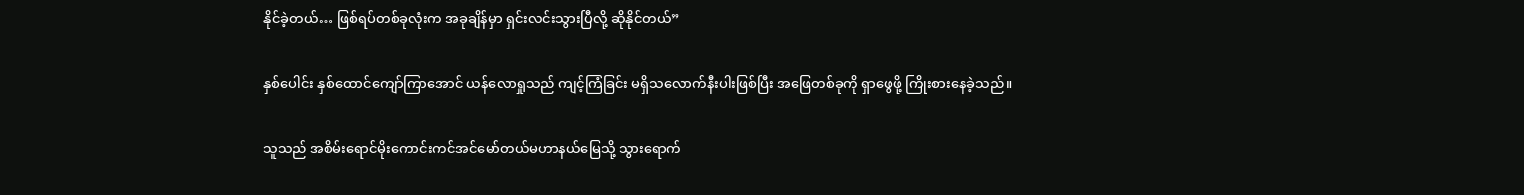နိုင်ခဲ့တယ်… ဖြစ်ရပ်တစ်ခုလုံးက အခုချိန်မှာ ရှင်းလင်းသွားပြီလို့ ဆိုနိုင်တယ်”

နှစ်ပေါင်း နှစ်ထောင်ကျော်ကြာအောင် ယန်လောရှုသည် ကျင့်ကြံခြင်း မရှိသလောက်နီးပါးဖြစ်ပြီး အဖြေတစ်ခုကို ရှာဖွေဖို့ ကြိုးစားနေခဲ့သည်။

သူသည် အစိမ်းရောင်မိုးကောင်းကင်အင်မော်တယ်မဟာနယ်မြေသို့ သွားရောက်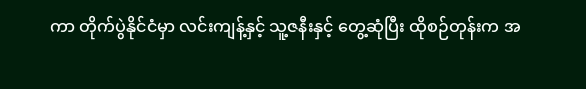ကာ တိုက်ပွဲနိုင်ငံမှာ လင်းကျန့်နှင့် သူ့ဇနီးနှင့် တွေ့ဆုံပြီး ထိုစဉ်တုန်းက အ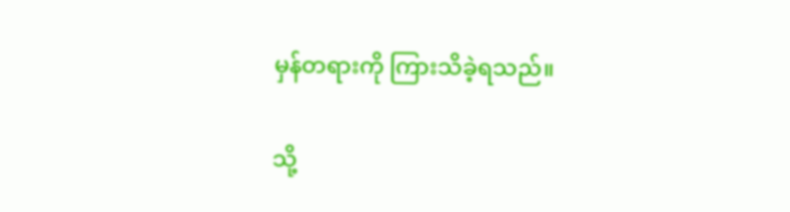မှန်တရားကို ကြားသိခဲ့ရသည်။

သို့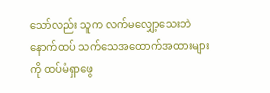သော်လည်း သူက လက်မလျှော့သေးဘဲ နောက်ထပ် သက်သေအထောက်အထားများကို ထပ်မံရှာဖွေ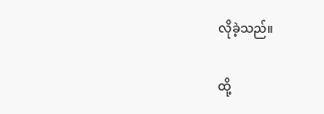လိုခဲ့သည်။

ထို့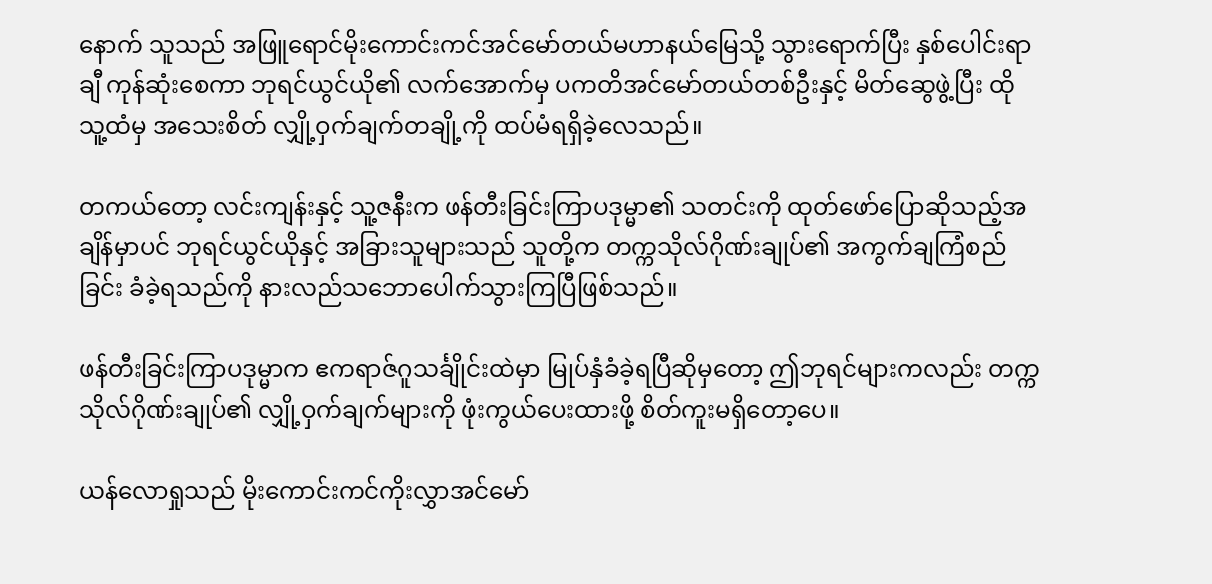နောက် သူသည် အဖြူရောင်မိုးကောင်းကင်အင်မော်တယ်မဟာနယ်မြေသို့ သွားရောက်ပြီး နှစ်ပေါင်းရာချီ ကုန်ဆုံးစေကာ ဘုရင်ယွင်ယို၏ လက်အောက်မှ ပကတိအင်မော်တယ်တစ်ဦးနှင့် မိတ်ဆွေဖွဲ့ပြီး ထိုသူ့ထံမှ အသေးစိတ် လျှို့ဝှက်ချက်တချို့ကို ထပ်မံရရှိခဲ့လေသည်။

တကယ်တော့ လင်းကျန်းနှင့် သူ့ဇနီးက ဖန်တီးခြင်းကြာပဒုမ္မာ၏ သတင်းကို ထုတ်ဖော်ပြောဆိုသည့်အချိန်မှာပင် ဘုရင်ယွင်ယိုနှင့် အခြားသူများသည် သူတို့က တက္ကသိုလ်ဂိုဏ်းချုပ်၏ အကွက်ချကြံစည်ခြင်း ခံခဲ့ရသည်ကို နားလည်သဘောပေါက်သွားကြပြီဖြစ်သည်။

ဖန်တီးခြင်းကြာပဒုမ္မာက ဧကရာဇ်ဂူသင်္ချိုင်းထဲမှာ မြုပ်နှံခံခဲ့ရပြီဆိုမှတော့ ဤဘုရင်များကလည်း တက္ကသိုလ်ဂိုဏ်းချုပ်၏ လျှို့ဝှက်ချက်များကို ဖုံးကွယ်ပေးထားဖို့ စိတ်ကူးမရှိတော့ပေ။

ယန်လောရှုသည် မိုးကောင်းကင်ကိုးလွှာအင်မော်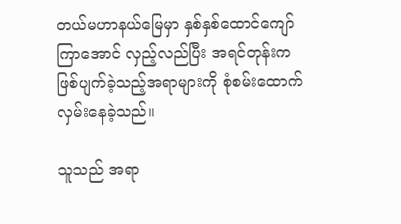တယ်မဟာနယ်မြေမှာ နှစ်နှစ်ထောင်ကျော်ကြာအောင် လှည့်လည်ပြီး အရင်တုန်းက ဖြစ်ပျက်ခဲ့သည့်အရာများကို စုံစမ်းထောက်လှမ်းနေခဲ့သည်။

သူသည် အရာ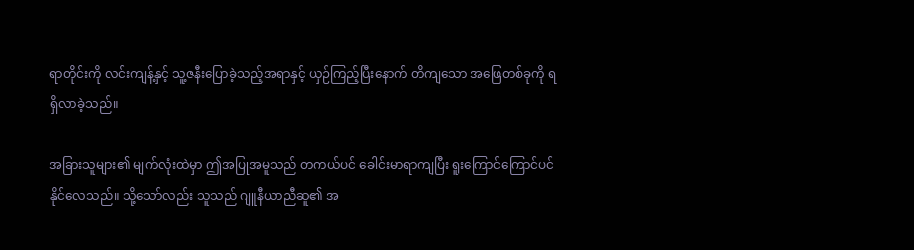ရာတိုင်းကို လင်းကျန့်နှင့် သူ့ဇနီးပြောခဲ့သည့်အရာနှင့် ယှဉ်ကြည့်ပြီးနောက် တိကျသော အဖြေတစ်ခုကို ရရှိလာခဲ့သည်။

အခြားသူများ၏ မျက်လုံးထဲမှာ ဤအပြုအမူသည် တကယ်ပင် ခေါင်းမာရာကျပြီး ရူးကြောင်ကြောင်ပင်နိုင်လေသည်။ သို့သော်လည်း သူသည် ဂျူနီယာညီဆူ၏ အ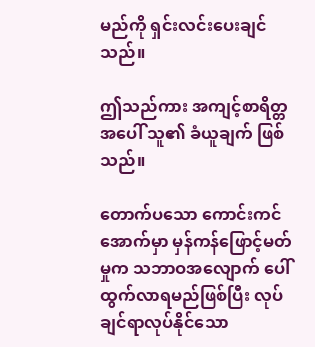မည်ကို ရှင်းလင်းပေးချင်သည်။

ဤသည်ကား အကျင့်စာရိတ္တအပေါ် သူ၏ ခံယူချက် ဖြစ်သည်။

တောက်ပသော ကောင်းကင်အောက်မှာ မှန်ကန်ဖြောင့်မတ်မှုက သဘာဝအလျောက် ပေါ်ထွက်လာရမည်ဖြစ်ပြီး လုပ်ချင်ရာလုပ်နိုင်သော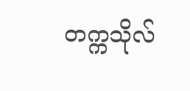တက္ကသိုလ်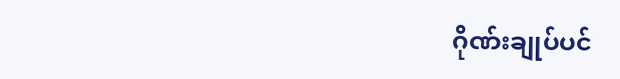ဂိုဏ်းချုပ်ပင်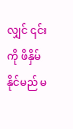လျှင် ၎င်းကို ဖိနှိမ်နိုင်မည် မ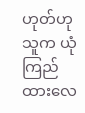ဟုတ်ဟု သူက ယုံကြည်ထားလေ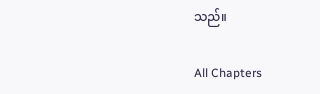သည်။

All Chapters